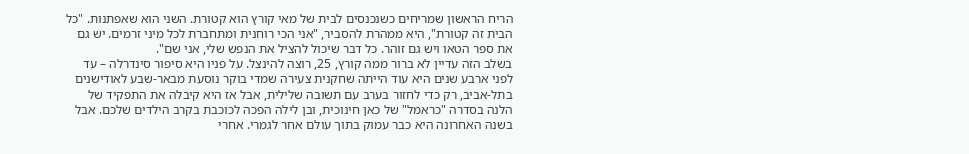הריח הראשון שמריחים כשנכנסים לבית של מאי קורץ הוא קטורת. השני הוא שאפתנות. "כל הבית זה קטורת", היא ממהרת להסביר, "אני הכי רוחנית ומתחברת לכל מיני זרמים. יש גם את ספר הטאו ויש גם זוהר. כל דבר שיכול להציל את הנפש שלי, אני שם".
בשלב הזה עדיין לא ברור ממה קורץ, 25, רוצה להינצל. על פניו היא סיפור סינדרלה – עד לפני ארבע שנים היא עוד הייתה שחקנית צעירה שמדי בוקר נוסעת מבאר-שבע לאודישנים בתל-אביב, רק כדי לחזור בערב עם תשובה שלילית, אבל אז היא קיבלה את התפקיד של הלנה בסדרה "כראמל" של כאן חינוכית, ובן לילה הפכה לכוכבת בקרב הילדים שלכם. אבל בשנה האחרונה היא כבר עמוק בתוך עולם אחר לגמרי. אחרי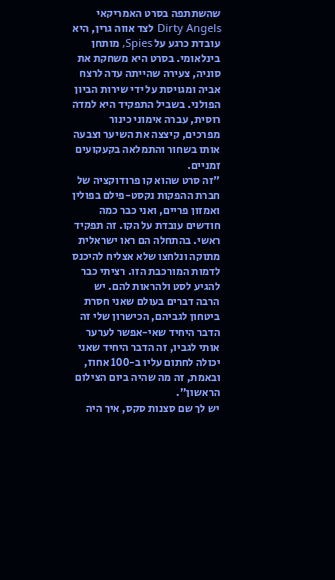שהשתתפה בסרט האמריקאי Dirty Angels לצד אווה גרין, היא עובדת כרגע על Spies, מותחן בינלאומי. בסרט היא משחקת את סוניה, צעירה שהייתה עדה לרצח אביה ומגויסת על ידי שירות הביון הפולני. בשביל התפקיד היא למדה רוסית, עברה אימוני כינור מפרכים, קיצצה את השיער וצבעה אותו בשחור והתמלאה בקעקועים זמניים.
"זה סרט שהוא קו פרודוקציה של חברת ההפקות נקסט-פילם בפולין ואמזון פריים, ואני כבר כמה חודשים עובדת על הקו. זה תפקיד ראשי. בהתחלה הם ראו ישראלית מתוקה ונלחצו שלא אצליח להיכנס לדמות המורכבת הזו. רציתי כבר להגיע לסט ולהראות להם. יש הרבה דברים בעולם שאני חסרת ביטחון לגביהם, הכישרון שלי זה הדבר היחיד שאי-אפשר לערער אותי לגביו, זה הדבר היחיד שאני יכולה לחתום עליו ב-100 אחוז, ובאמת, זה מה שהיה ביום הצילום הראשון".
יש לך שם סצנות סקס, איך היה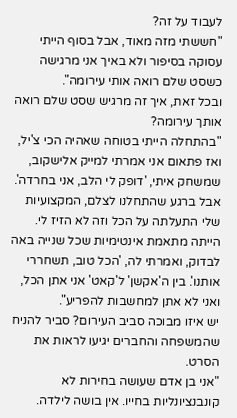לעבוד על זה?
"חששתי מזה מאוד, אבל בסוף הייתי עסוקה בסיפור ולא באיך אני מרגישה כשסט שלם רואה אותי עירומה".
ובכל זאת, איך זה מרגיש שסט שלם רואה אותך עירומה?
"בהתחלה הייתי בטוחה שאהיה הכי צ'יל, ואז פתאום אני אמרתי למייק אלישקוב, שמשחק איתי, 'דופק לי הלב, אני בחרדה'. אבל ברגע שהתחלנו לצלם, המקצועיות שלי התעלתה על הכל וזה לא הזיז לי. הייתה מתאמת אינטימיות שכל שנייה באה לבדוק, ואמרתי לה, 'הכל טוב, תשחררי אותנו'. בין ה'אקשן' ל'קאט' אני אתן הכל, ואני לא אתן למחשבות להפריע".
יש איזו מבוכה סביב העירום? סביר להניח שהמשפחה והחברים יגיעו לראות את הסרט.
"אני בן אדם שעושה בחירות לא קונבנציונליות בחייו. אין בושה לילדה.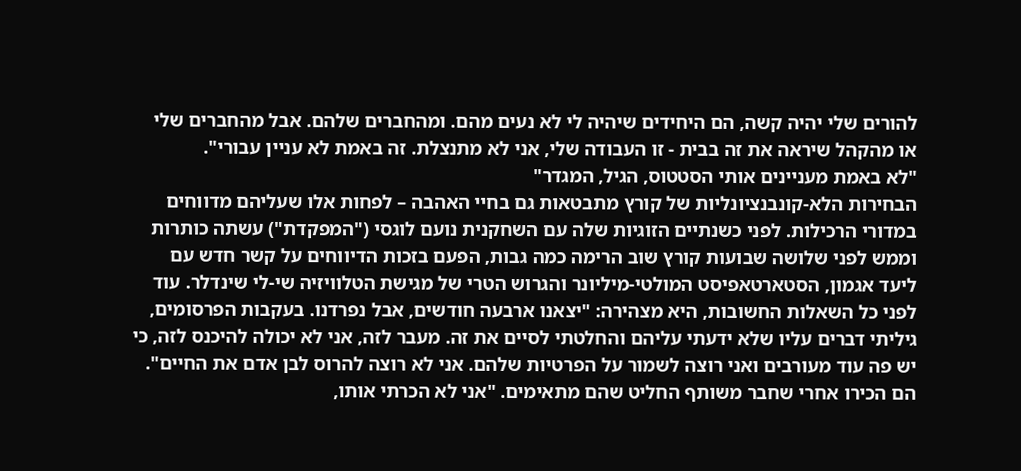להורים שלי יהיה קשה, הם היחידים שיהיה לי לא נעים מהם. ומהחברים שלהם. אבל מהחברים שלי או מהקהל שיראה את זה בבית - זו העבודה שלי, אני לא מתנצלת. זה באמת לא עניין עבורי".
"לא באמת מעניינים אותי הסטטוס, הגיל, המגדר"
הבחירות הלא-קונבנציונליות של קורץ מתבטאות גם בחיי האהבה – לפחות אלו שעליהם מדווחים במדורי הרכילות. לפני כשנתיים הזוגיות שלה עם השחקנית נועם לוגסי ("המפקדת") עשתה כותרות וממש לפני שלושה שבועות קורץ שוב הרימה כמה גבות, הפעם בזכות הדיווחים על קשר חדש עם ליעד אגמון, הסטארטאפיסט המולטי-מיליונר והגרוש הטרי של מגישת הטלוויזיה שי-לי שינדלר. עוד לפני כל השאלות החשובות, היא מצהירה: "יצאנו ארבעה חודשים, אבל נפרדנו. בעקבות הפרסומים, גיליתי דברים עליו שלא ידעתי עליהם והחלטתי לסיים את זה. מעבר לזה, אני לא יכולה להיכנס לזה, כי יש פה עוד מעורבים ואני רוצה לשמור על הפרטיות שלהם. אני לא רוצה להרוס לבן אדם את החיים".
הם הכירו אחרי שחבר משותף החליט שהם מתאימים. "אני לא הכרתי אותו,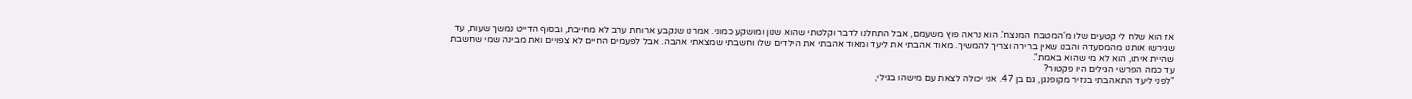אז הוא שלח לי קטעים שלו מ'המטבח המנצח'. הוא נראה פוץ משעמם, אבל התחלנו לדבר וקלטתי שהוא שנון ומושקע כמוני. אמרנו שנקבע ארוחת ערב לא מחייבת, ובסוף הדייט נמשך שעות, עד שגירשו אותנו מהמסעדה והבנו שאין ברירה וצריך להמשיך. מאוד אהבתי את ליעד ומאוד אהבתי את הילדים שלו וחשבתי שמצאתי אהבה. אבל לפעמים החיים לא צפויים ואת מבינה שמי שחשבת שהיית איתו, הוא לא מי שהוא באמת".
עד כמה הפרשי הגילים היו פקטור?
"לפני ליעד התאהבתי בנזיר מקופנגן, גם בן 47. אני יכולה לצאת עם מישהו בגילי,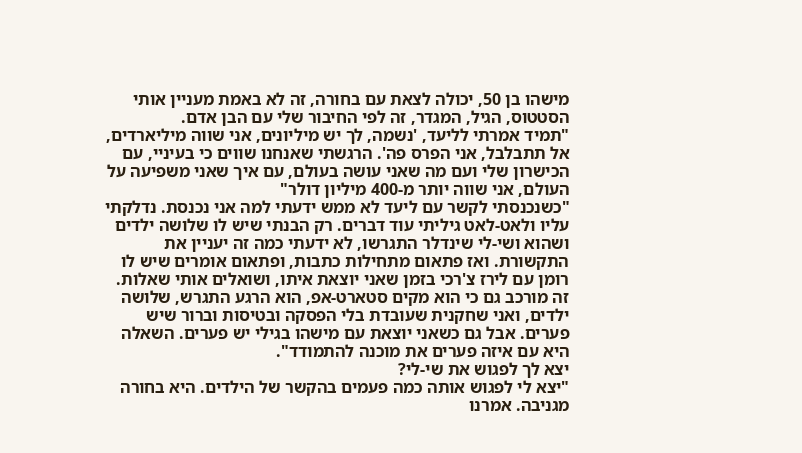מישהו בן 50, יכולה לצאת עם בחורה, זה לא באמת מעניין אותי הסטטוס, הגיל, המגדר, זה לפי החיבור שלי עם הבן אדם.
"תמיד אמרתי לליעד, 'נשמה, לך יש מיליונים, אני שווה מיליארדים, אל תתבלבל, אני הפרס פה'. הרגשתי שאנחנו שווים כי בעיניי, עם הכישרון שלי ועם מה שאני עושה בעולם, עם איך שאני משפיעה על העולם, אני שווה יותר מ-400 מיליון דולר"
"כשנכנסתי לקשר עם ליעד לא ממש ידעתי למה אני נכנסת. נדלקתי עליו ולאט-לאט גיליתי עוד דברים. רק הבנתי שיש לו שלושה ילדים ושהוא ושי-לי שינדלר התגרשו, לא ידעתי כמה זה יעניין את התקשורת. ואז פתאום מתחילות כתבות, ופתאום אומרים שיש לו רומן עם לירז צ'רכי בזמן שאני יוצאת איתו, ושואלים אותי שאלות. זה מורכב גם כי הוא מקים סטארט-אפ, הוא הרגע התגרש, שלושה ילדים, ואני שחקנית שעובדת בלי הפסקה ובטיסות וברור שיש פערים. אבל גם כשאני יוצאת עם מישהו בגילי יש פערים. השאלה היא עם איזה פערים את מוכנה להתמודד".
יצא לך לפגוש את שי-לי?
"יצא לי לפגוש אותה כמה פעמים בהקשר של הילדים. היא בחורה מגניבה. אמרנו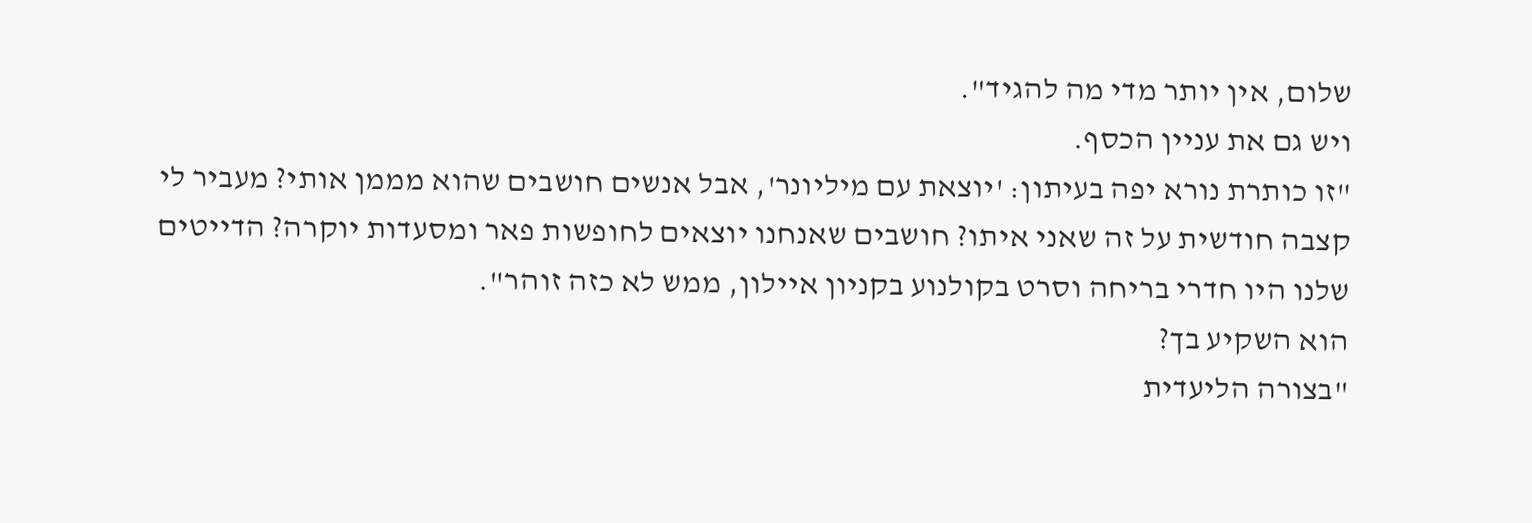שלום, אין יותר מדי מה להגיד".
ויש גם את עניין הכסף.
"זו כותרת נורא יפה בעיתון: 'יוצאת עם מיליונר', אבל אנשים חושבים שהוא מממן אותי? מעביר לי קצבה חודשית על זה שאני איתו? חושבים שאנחנו יוצאים לחופשות פאר ומסעדות יוקרה? הדייטים שלנו היו חדרי בריחה וסרט בקולנוע בקניון איילון, ממש לא כזה זוהר".
הוא השקיע בך?
"בצורה הליעדית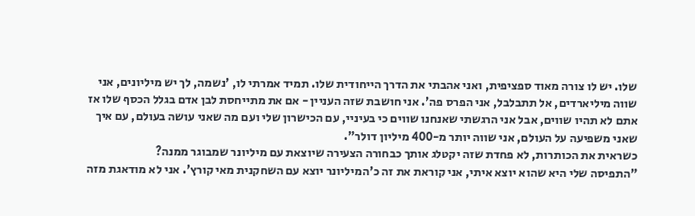שלו. יש לו צורה מאוד ספציפית, ואני אהבתי את הדרך הייחודית שלו. תמיד אמרתי לו, 'נשמה, לך יש מיליונים, אני שווה מיליארדים, אל תתבלבל, אני הפרס פה'. אני חושבת שזה העניין - אם את מתייחסת לבן אדם בגלל הכסף שלו אז אתם לא תהיו שווים, אבל אני הרגשתי שאנחנו שווים כי בעיניי, עם הכישרון שלי ועם מה שאני עושה בעולם, עם איך שאני משפיעה על העולם, אני שווה יותר מ-400 מיליון דולר".
כשראית את הכותרות, לא פחדת שזה יקטלג אותך כבחורה הצעירה שיוצאת עם מיליונר שמבוגר ממנה?
"התפיסה שלי היא שהוא יוצא איתי, אני קוראת את זה כ'המיליונר יוצא עם השחקנית מאי קורץ'. אני לא מודאגת מזה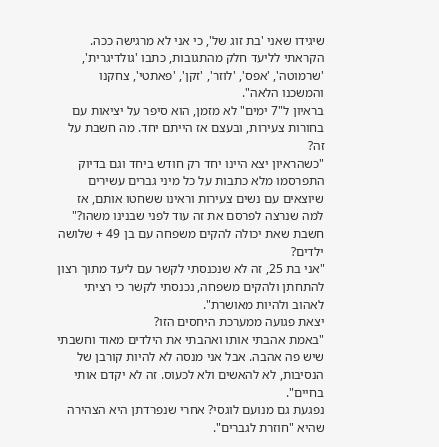שיגידו שאני 'בת זוג של', כי אני לא מרגישה ככה. הקראתי לליעד חלק מהתגובות, כתבו 'גולדיגרית', 'שרמוטה', 'אפס', 'לוזר', 'זקן', 'פאתטי', צחקנו והמשכנו הלאה".
בראיון ל"7 ימים" לא מזמן, הוא סיפר על יציאות עם בחורות צעירות, ובעצם אז הייתם יחד. מה חשבת על זה?
"כשהראיון יצא היינו יחד רק חודש ביחד וגם בדיוק התפרסמו מלא כתבות על כל מיני גברים עשירים שיוצאים עם נשים צעירות וראינו ששחטו אותם, אז למה שנרצה לפרסם את זה עוד לפני שבנינו משהו?"
חשבת שאת יכולה להקים משפחה עם בן 49 + שלושה ילדים?
"אני בת 25, זה לא שנכנסתי לקשר עם ליעד מתוך רצון להתחתן ולהקים משפחה, נכנסתי לקשר כי רציתי לאהוב ולהיות מאושרת".
יצאת פגועה ממערכת היחסים הזו?
"באמת אהבתי אותו ואהבתי את הילדים מאוד וחשבתי שיש פה אהבה. אבל אני מנסה לא להיות קורבן של הנסיבות, לא להאשים ולא לכעוס. זה לא יקדם אותי בחיים".
נפגעת גם מנועם לוגסי? אחרי שנפרדתן היא הצהירה שהיא "חוזרת לגברים".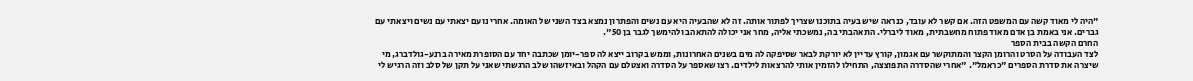"היה לי מאוד קשה עם המשפט הזה. אם קשר לא עובד, כנראה שיש בעיה בתוכנו שצריך לפתור אותה. זה לא שהבעיה היא עם נשים והפתרון נמצא בצד השני של האומה. אחרי נועם יצאתי עם נשים ויצאתי עם גברים. אני באמת בן אדם מאוד פתוח מחשבתית, מאוד ליברלי. התאהבתי בה, נמשכתי אליה, מחר אני יכולה להתאהב ולהימשך לגבר בן 50".
החרם הקשה בבית הספר
לצד העבודה על הסרט והרומן הקצר והמתוקשר עם אגמון, קורץ עדיין לא יורקת לבאר שסיפקה לה מים בשנים האחרונות, וממש בקרוב ייצא לה ספר-יומן שכתבה יחד עם הסופרת מאירה ברנע-גולדברג, מי שיצרה את סדרת הספרים "כראמל". "אחרי שהסדרה התפוצצה, התחילו להזמין אותי להרצאות לילדים. רצו שאספר על הסדרה ואצטלם עם הקהל ובאיזשהו שלב הרגשתי שאני על תקן של סלב וזה הרגיש לי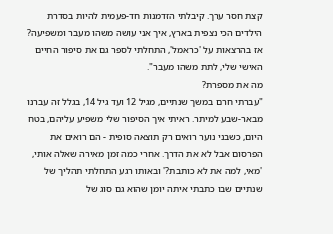קצת חסר ערך. קיבלתי הזדמנות חד-פעמית להיות בסדרת הילדים הכי נצפית בארץ, איך אני עושה משהו מעבר ומשפיעה? אז בהרצאות על 'כראמל', התחלתי לספר גם את סיפור החיים האישי שלי, לתת משהו מעבר".
מה את מספרת?
"עברתי חרם במשך שנתיים, מגיל 12 ועד גיל 14, בגלל זה עברנו מבאר-שבע למיתר. ראיתי איך הסיפור שלי משפיע עליהם, בטח היום, כשבני נוער רואים רק תוצאה סופית - הם רואים את הפרסום אבל לא את הדרך. אחרי כמה זמן מאירה שאלה אותי, 'מאי, למה את לא כותבת?' ובאותו רגע התחלתי תהליך של שנתיים שבו כתבתי איתה יומן שהוא גם סוג של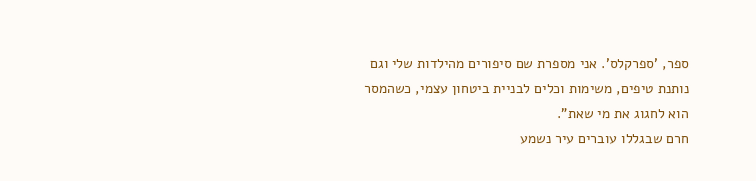ספר, 'ספרקלס'. אני מספרת שם סיפורים מהילדות שלי וגם נותנת טיפים, משימות וכלים לבניית ביטחון עצמי, כשהמסר הוא לחגוג את מי שאת".
חרם שבגללו עוברים עיר נשמע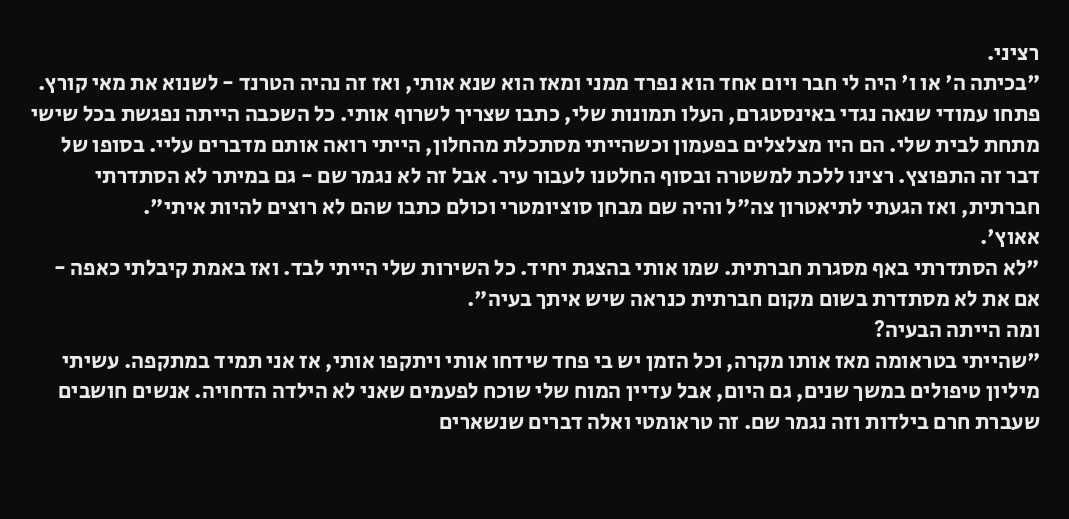רציני.
"בכיתה ה' או ו' היה לי חבר ויום אחד הוא נפרד ממני ומאז הוא שנא אותי, ואז זה נהיה הטרנד - לשנוא את מאי קורץ. פתחו עמודי שנאה נגדי באינסטגרם, העלו תמונות שלי, כתבו שצריך לשרוף אותי. כל השכבה הייתה נפגשת בכל שישי מתחת לבית שלי. הם היו מצלצלים בפעמון וכשהייתי מסתכלת מהחלון, הייתי רואה אותם מדברים עליי. בסופו של דבר זה התפוצץ. רצינו ללכת למשטרה ובסוף החלטנו לעבור עיר. אבל זה לא נגמר שם - גם במיתר לא הסתדרתי חברתית, ואז הגעתי לתיאטרון צה"ל והיה שם מבחן סוציומטרי וכולם כתבו שהם לא רוצים להיות איתי".
אאוץ'.
"לא הסתדרתי באף מסגרת חברתית. שמו אותי בהצגת יחיד. כל השירות שלי הייתי לבד. ואז באמת קיבלתי כאפה - אם את לא מסתדרת בשום מקום חברתית כנראה שיש איתך בעיה".
ומה הייתה הבעיה?
"שהייתי בטראומה מאז אותו מקרה, וכל הזמן יש בי פחד שידחו אותי ויתקפו אותי, אז אני תמיד במתקפה. עשיתי מיליון טיפולים במשך שנים, גם היום, אבל עדיין המוח שלי שוכח לפעמים שאני לא הילדה הדחויה. אנשים חושבים שעברת חרם בילדות וזה נגמר שם. זה טראומטי ואלה דברים שנשארים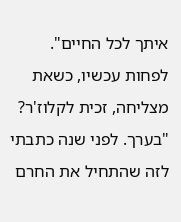איתך לכל החיים".
לפחות עכשיו, כשאת מצליחה, זכית לקלוז'ר?
"בערך. לפני שנה כתבתי לזה שהתחיל את החרם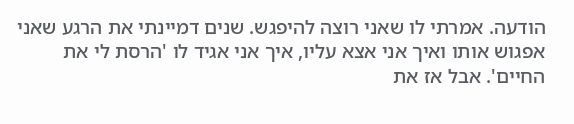הודעה. אמרתי לו שאני רוצה להיפגש. שנים דמיינתי את הרגע שאני אפגוש אותו ואיך אני אצא עליו, איך אני אגיד לו 'הרסת לי את החיים'. אבל אז את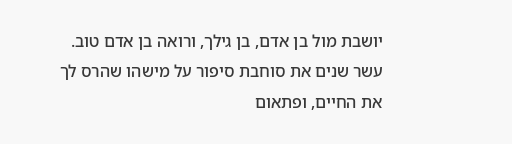יושבת מול בן אדם, בן גילך, ורואה בן אדם טוב. עשר שנים את סוחבת סיפור על מישהו שהרס לך את החיים, ופתאום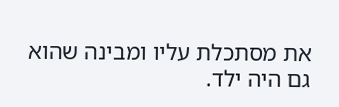את מסתכלת עליו ומבינה שהוא גם היה ילד.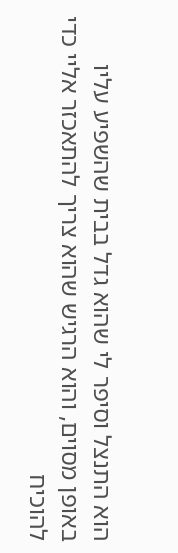הוא התנצל וסיפר לי שהוא גדל בבית שהשפיע עליו באופן מסוים, והוא הרגיש שהוא צריך להתאכזר אליי כדי להוכיח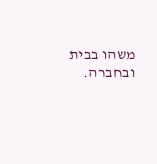משהו בבית ובחברה.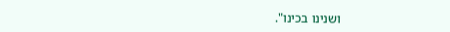ושנינו בכינו".